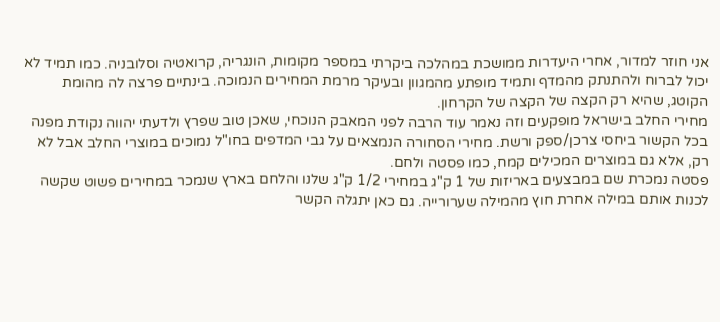אני חוזר למדור, אחרי היעדרות ממושכת במהלכה ביקרתי במספר מקומות, הונגריה, קרואטיה וסלובניה. כמו תמיד לא יכול לברוח ולהתנתק מהמדף ותמיד מופתע מהמגוון ובעיקר מרמת המחירים הנמוכה. בינתיים פרצה לה מהומת הקוטג, שהיא רק הקצה של הקצה של הקרחון.
מחירי החלב בישראל מופקעים וזה נאמר עוד הרבה לפני המאבק הנוכחי, שאכן טוב שפרץ ולדעתי יהווה נקודת מפנה בכל הקשור ביחסי צרכן/ספק ורשת. מחירי הסחורה הנמצאים על גבי המדפים בחו"ל נמוכים במוצרי החלב אבל לא רק, אלא גם במוצרים המכילים קמח, כמו פסטה ולחם.
פסטה נמכרת שם במבצעים באריזות של 1 ק"ג במחירי 1/2 ק"ג שלנו והלחם בארץ שנמכר במחירים פשוט שקשה לכנות אותם במילה אחרת חוץ מהמילה שערורייה. גם כאן יתגלה הקשר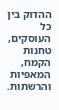ההדוק בין כל העוסקים, טחנות הקמח, המאפיות והרשתות.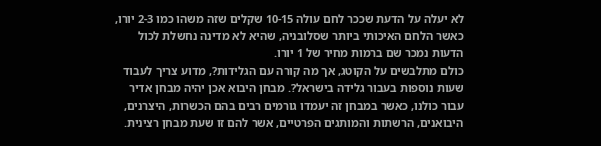לא יעלה על הדעת שככר לחם עולה 10-15 שקלים שזה משהו כמו 2-3 יורו, כאשר הלחם האיכותי ביותר שסלובניה, שהיא לא מדינה נחשלת לכול הדעות נמכר שם ברמות מחיר של 1 יורו.
כולם מתלבשים על הקוטג, אך מה קורה עם הגלידות?, מדוע צריך לעבוד שעות נוספות בעבור גלידה בישראל?. מבחן היבוא אכן יהיה מבחן אדיר עבור כולנו, כאשר במבחן זה יעמדו גורמים רבים בהם הכשרות, היצרנים, היבואנים, הרשתות והמותגים הפרטיים, אשר להם זו שעת מבחן רצינית.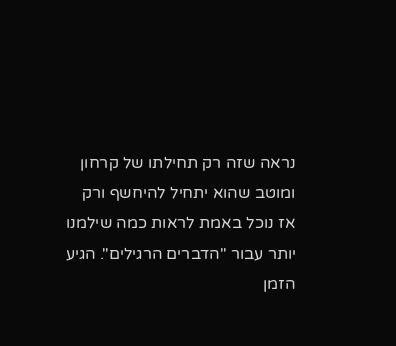נראה שזה רק תחילתו של קרחון ומוטב שהוא יתחיל להיחשף ורק אז נוכל באמת לראות כמה שילמנו יותר עבור "הדברים הרגילים". הגיע הזמן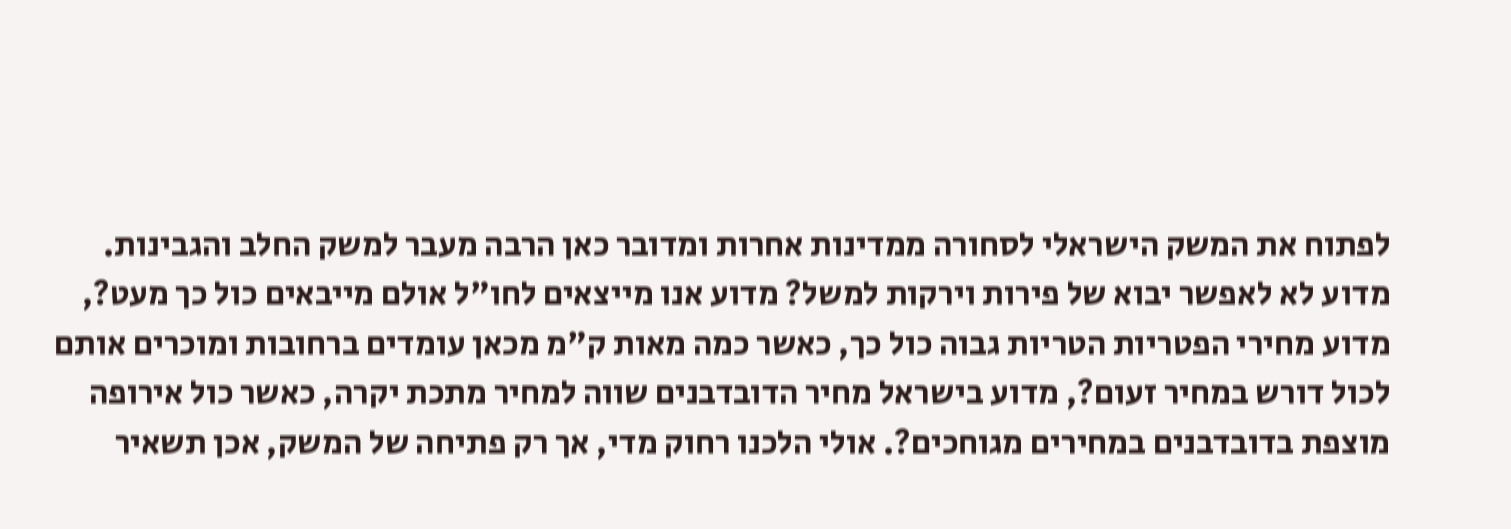לפתוח את המשק הישראלי לסחורה ממדינות אחרות ומדובר כאן הרבה מעבר למשק החלב והגבינות. מדוע לא לאפשר יבוא של פירות וירקות למשל? מדוע אנו מייצאים לחו"ל אולם מייבאים כול כך מעט?, מדוע מחירי הפטריות הטריות גבוה כול כך, כאשר כמה מאות ק"מ מכאן עומדים ברחובות ומוכרים אותם לכול דורש במחיר זעום?, מדוע בישראל מחיר הדובדבנים שווה למחיר מתכת יקרה, כאשר כול אירופה מוצפת בדובדבנים במחירים מגוחכים?. אולי הלכנו רחוק מדי, אך רק פתיחה של המשק, אכן תשאיר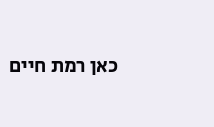כאן רמת חיים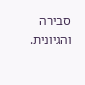סבירה והגיונית.